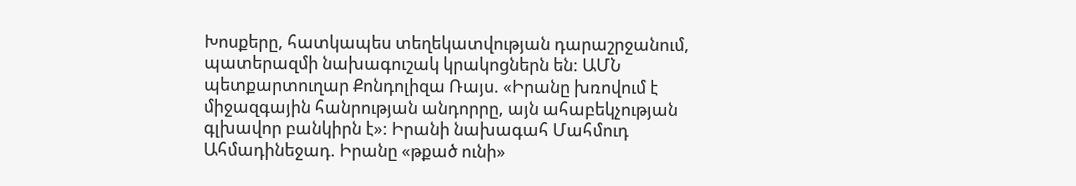Խոսքերը, հատկապես տեղեկատվության դարաշրջանում, պատերազմի նախագուշակ կրակոցներն են: ԱՄՆ պետքարտուղար Քոնդոլիզա Ռայս. «Իրանը խռովում է միջազգային հանրության անդորրը, այն ահաբեկչության գլխավոր բանկիրն է»: Իրանի նախագահ Մահմուդ Ահմադինեջադ. Իրանը «թքած ունի»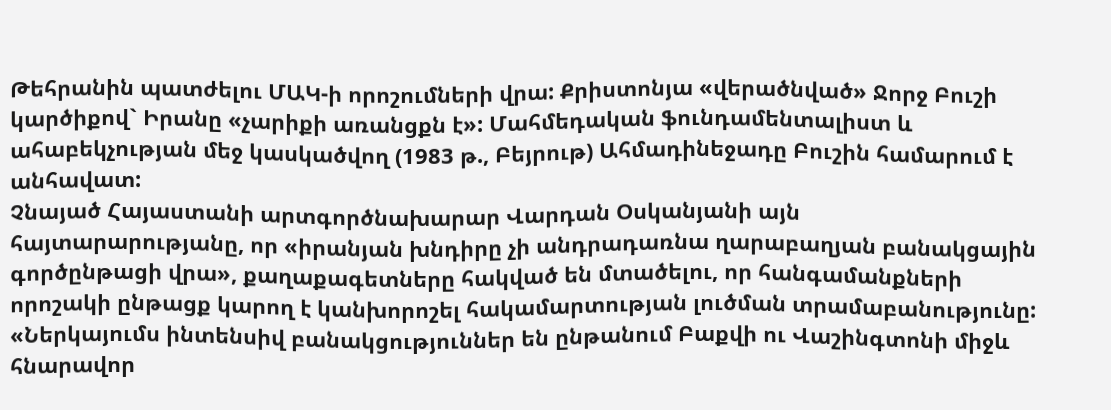Թեհրանին պատժելու ՄԱԿ-ի որոշումների վրա: Քրիստոնյա «վերածնված» Ջորջ Բուշի կարծիքով` Իրանը «չարիքի առանցքն է»: Մահմեդական ֆունդամենտալիստ և ահաբեկչության մեջ կասկածվող (1983 թ., Բեյրութ) Ահմադինեջադը Բուշին համարում է անհավատ:
Չնայած Հայաստանի արտգործնախարար Վարդան Օսկանյանի այն հայտարարությանը, որ «իրանյան խնդիրը չի անդրադառնա ղարաբաղյան բանակցային գործընթացի վրա», քաղաքագետները հակված են մտածելու, որ հանգամանքների որոշակի ընթացք կարող է կանխորոշել հակամարտության լուծման տրամաբանությունը: «Ներկայումս ինտենսիվ բանակցություններ են ընթանում Բաքվի ու Վաշինգտոնի միջև հնարավոր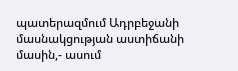պատերազմում Ադրբեջանի մասնակցության աստիճանի մասին,- ասում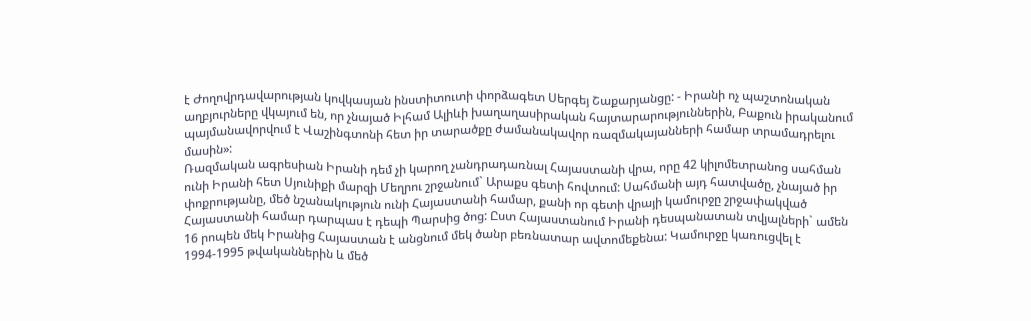է Ժողովրդավարության կովկասյան ինստիտուտի փորձագետ Սերգեյ Շաքարյանցը: - Իրանի ոչ պաշտոնական աղբյուրները վկայում են, որ չնայած Իլհամ Ալիևի խաղաղասիրական հայտարարություններին, Բաքուն իրականում պայմանավորվում է Վաշինգտոնի հետ իր տարածքը ժամանակավոր ռազմակայանների համար տրամադրելու մասին»:
Ռազմական ագրեսիան Իրանի դեմ չի կարող չանդրադառնալ Հայաստանի վրա, որը 42 կիլոմետրանոց սահման ունի Իրանի հետ Սյունիքի մարզի Մեղրու շրջանում` Արաքս գետի հովտում: Սահմանի այդ հատվածը, չնայած իր փոքրությանը, մեծ նշանակություն ունի Հայաստանի համար, քանի որ գետի վրայի կամուրջը շրջափակված Հայաստանի համար դարպաս է դեպի Պարսից ծոց: Ըստ Հայաստանում Իրանի դեսպանատան տվյալների` ամեն 16 րոպեն մեկ Իրանից Հայաստան է անցնում մեկ ծանր բեռնատար ավտոմեքենա: Կամուրջը կառուցվել է 1994-1995 թվականներին և մեծ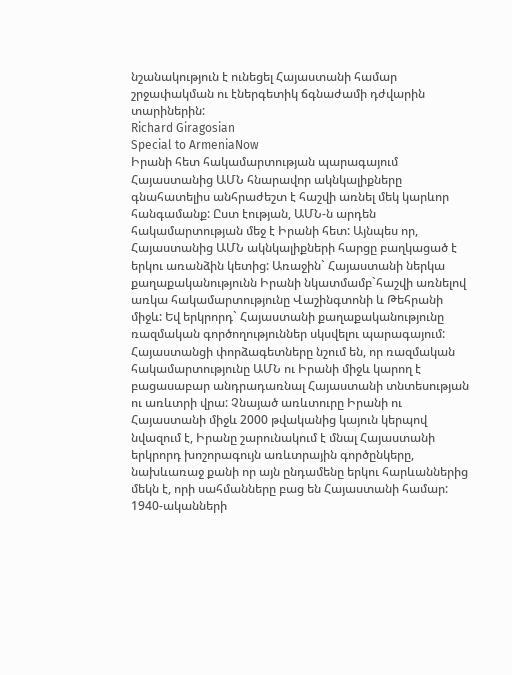նշանակություն է ունեցել Հայաստանի համար շրջափակման ու էներգետիկ ճգնաժամի դժվարին տարիներին:
Richard Giragosian
Special to ArmeniaNow
Իրանի հետ հակամարտության պարագայում Հայաստանից ԱՄՆ հնարավոր ակնկալիքները գնահատելիս անհրաժեշտ է հաշվի առնել մեկ կարևոր հանգամանք: Ըստ էության, ԱՄՆ-ն արդեն հակամարտության մեջ է Իրանի հետ: Այնպես որ, Հայաստանից ԱՄՆ ակնկալիքների հարցը բաղկացած է երկու առանձին կետից: Առաջին` Հայաստանի ներկա քաղաքականությունն Իրանի նկատմամբ`հաշվի առնելով առկա հակամարտությունը Վաշինգտոնի և Թեհրանի միջև: Եվ երկրորդ` Հայաստանի քաղաքականությունը ռազմական գործողություններ սկսվելու պարագայում:
Հայաստանցի փորձագետները նշում են, որ ռազմական հակամարտությունը ԱՄՆ ու Իրանի միջև կարող է բացասաբար անդրադառնալ Հայաստանի տնտեսության ու առևտրի վրա: Չնայած առևտուրը Իրանի ու Հայաստանի միջև 2000 թվականից կայուն կերպով նվազում է, Իրանը շարունակում է մնալ Հայաստանի երկրորդ խոշորագույն առևտրային գործընկերը, նախևառաջ քանի որ այն ընդամենը երկու հարևաններից մեկն է, որի սահմանները բաց են Հայաստանի համար:
1940-ականների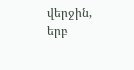վերջին, երբ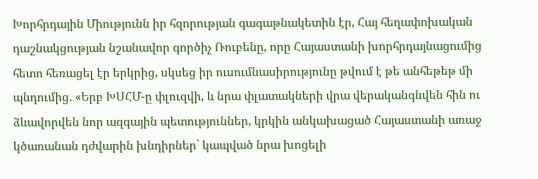Խորհրդային Միությունն իր հզորության գագաթնակետին էր, Հայ հեղափոխական դաշնակցության նշանավոր գործիչ Ռուբենը, որը Հայաստանի խորհրդայնացումից հետո հեռացել էր երկրից, սկսեց իր ուսումնասիրությունը թվում է թե անհեթեթ մի պնդումից. «Երբ ԽՍՀՄ-ը փլուզվի, և նրա փլատակների վրա վերականգնվեն հին ու ձևավորվեն նոր ազգային պետություններ, կրկին անկախացած Հայաստանի առաջ կծառանան դժվարին խնդիրներ` կապված նրա խոցելի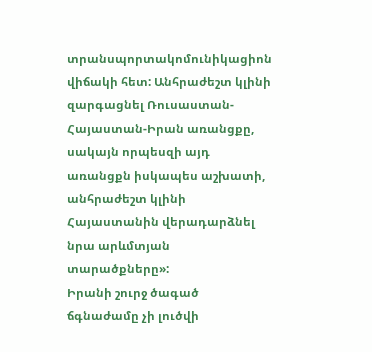տրանսպորտակոմունիկացիոն վիճակի հետ: Անհրաժեշտ կլինի զարգացնել Ռուսաստան-Հայաստան-Իրան առանցքը, սակայն որպեսզի այդ առանցքն իսկապես աշխատի, անհրաժեշտ կլինի Հայաստանին վերադարձնել նրա արևմտյան տարածքները»:
Իրանի շուրջ ծագած ճգնաժամը չի լուծվի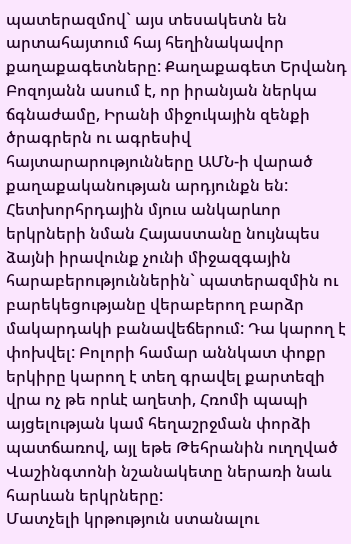պատերազմով` այս տեսակետն են արտահայտում հայ հեղինակավոր քաղաքագետները: Քաղաքագետ Երվանդ Բոզոյանն ասում է, որ իրանյան ներկա ճգնաժամը, Իրանի միջուկային զենքի ծրագրերն ու ագրեսիվ հայտարարությունները ԱՄՆ-ի վարած քաղաքականության արդյունքն են:
Հետխորհրդային մյուս անկարևոր երկրների նման Հայաստանը նույնպես ձայնի իրավունք չունի միջազգային հարաբերություններին` պատերազմին ու բարեկեցությանը վերաբերող բարձր մակարդակի բանավեճերում: Դա կարող է փոխվել: Բոլորի համար աննկատ փոքր երկիրը կարող է տեղ գրավել քարտեզի վրա ոչ թե որևէ աղետի, Հռոմի պապի այցելության կամ հեղաշրջման փորձի պատճառով, այլ եթե Թեհրանին ուղղված Վաշինգտոնի նշանակետը ներառի նաև հարևան երկրները:
Մատչելի կրթություն ստանալու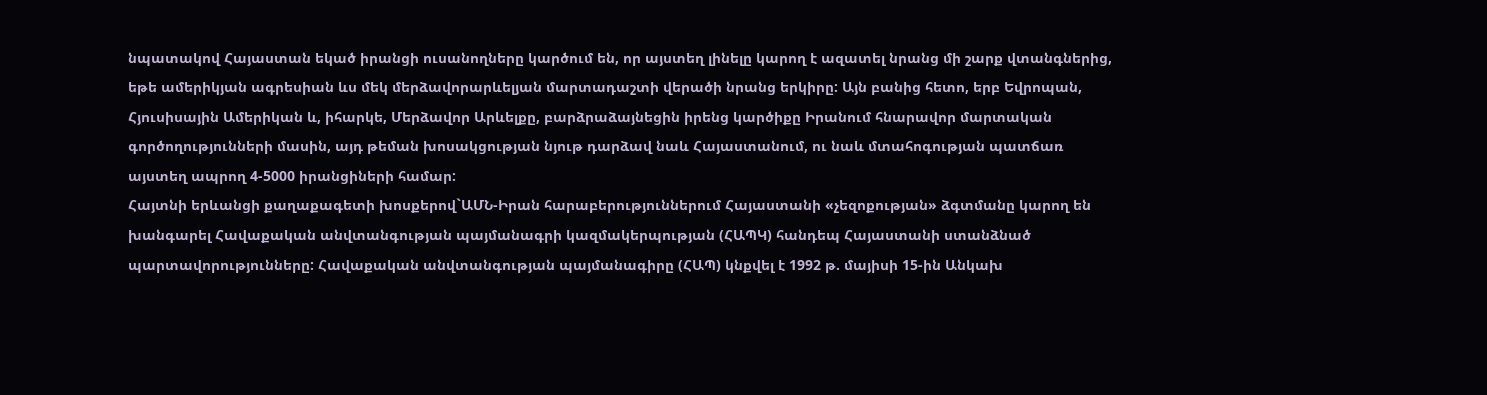նպատակով Հայաստան եկած իրանցի ուսանողները կարծում են, որ այստեղ լինելը կարող է ազատել նրանց մի շարք վտանգներից, եթե ամերիկյան ագրեսիան ևս մեկ մերձավորարևելյան մարտադաշտի վերածի նրանց երկիրը: Այն բանից հետո, երբ Եվրոպան, Հյուսիսային Ամերիկան և, իհարկե, Մերձավոր Արևելքը, բարձրաձայնեցին իրենց կարծիքը Իրանում հնարավոր մարտական գործողությունների մասին, այդ թեման խոսակցության նյութ դարձավ նաև Հայաստանում, ու նաև մտահոգության պատճառ այստեղ ապրող 4-5000 իրանցիների համար:
Հայտնի երևանցի քաղաքագետի խոսքերով`ԱՄՆ-Իրան հարաբերություններում Հայաստանի «չեզոքության» ձգտմանը կարող են խանգարել Հավաքական անվտանգության պայմանագրի կազմակերպության (ՀԱՊԿ) հանդեպ Հայաստանի ստանձնած պարտավորությունները: Հավաքական անվտանգության պայմանագիրը (ՀԱՊ) կնքվել է 1992 թ. մայիսի 15-ին Անկախ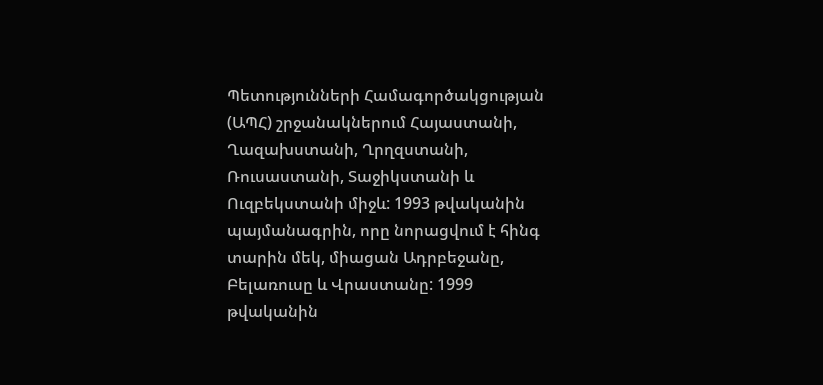Պետությունների Համագործակցության (ԱՊՀ) շրջանակներում Հայաստանի, Ղազախստանի, Ղրղզստանի, Ռուսաստանի, Տաջիկստանի և Ուզբեկստանի միջև: 1993 թվականին պայմանագրին, որը նորացվում է հինգ տարին մեկ, միացան Ադրբեջանը, Բելառուսը և Վրաստանը: 1999 թվականին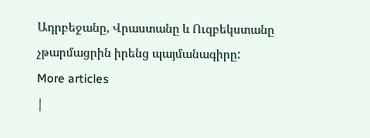Ադրբեջանը, Վրաստանը և Ուզբեկստանը չթարմացրին իրենց պայմանագիրը:
More articles
|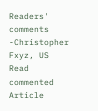Readers' comments
-Christopher Fxyz, US
Read commented Article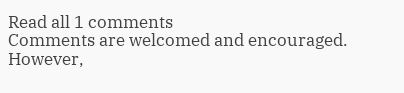Read all 1 comments
Comments are welcomed and encouraged. However,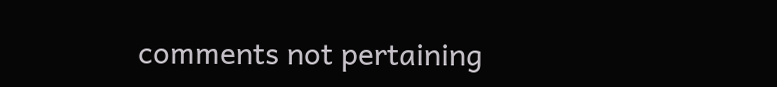comments not pertaining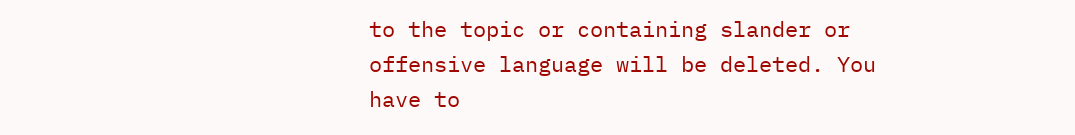to the topic or containing slander or offensive language will be deleted. You have to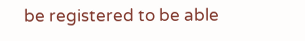be registered to be able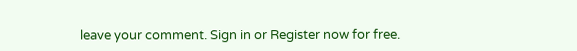leave your comment. Sign in or Register now for free.